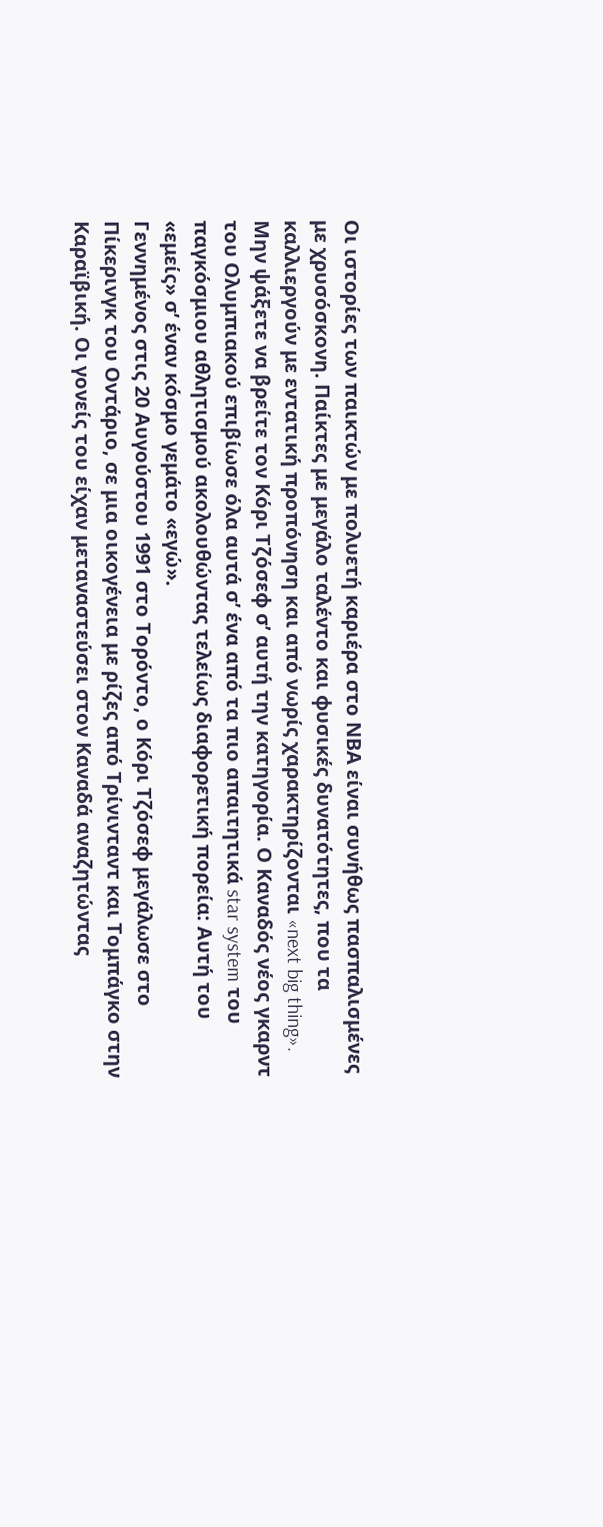Οι ιστορίες των παικτών με πολυετή καριέρα στο ΝΒΑ είναι συνήθως πασπαλισμένες με χρυσόσκονη. Παίκτες με μεγάλο ταλέντο και φυσικές δυνατότητες, που τα καλλιεργούν με εντατική προπόνηση και από νωρίς χαρακτηρίζονται «next big thing». Μην ψάξετε να βρείτε τον Κόρι Τζόσεφ σ’ αυτή την κατηγορία. Ο Καναδός νέος γκαρντ του Ολυμπιακού επιβίωσε όλα αυτά σ’ ένα από τα πιο απαιτητικά star system του παγκόσμιου αθλητισμού ακολουθώντας τελείως διαφορετική πορεία: Αυτή του «εμείς» σ’ έναν κόσμο γεμάτο «εγώ».
Γεννημένος στις 20 Αυγούστου 1991 στο Τορόντο, ο Κόρι Τζόσεφ μεγάλωσε στο Πίκερινγκ του Οντάριο, σε μια οικογένεια με ρίζες από Τρίνινταντ και Τομπάγκο στην Καραϊβική. Οι γονείς του είχαν μεταναστεύσει στον Καναδά αναζητώντας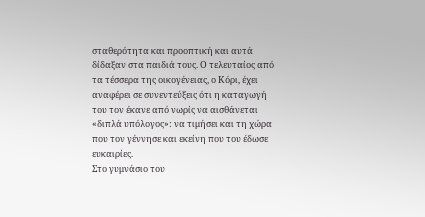σταθερότητα και προοπτική και αυτά δίδαξαν στα παιδιά τους. Ο τελευταίος από τα τέσσερα της οικογένειας, ο Κόρι, έχει αναφέρει σε συνεντεύξεις ότι η καταγωγή του τον έκανε από νωρίς να αισθάνεται «διπλά υπόλογος»: να τιμήσει και τη χώρα που τον γέννησε και εκείνη που του έδωσε ευκαιρίες.
Στο γυμνάσιο του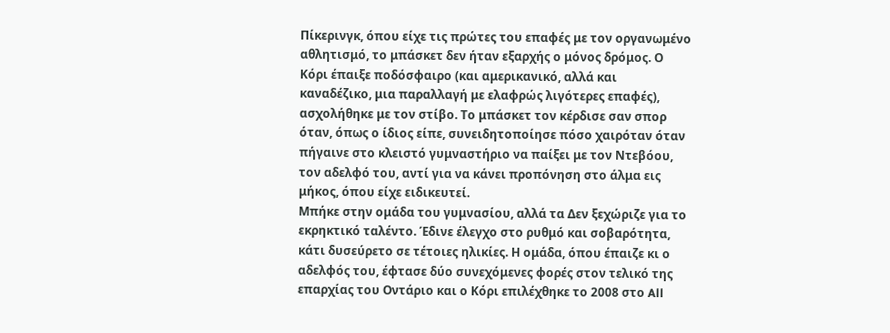Πίκερινγκ, όπου είχε τις πρώτες του επαφές με τον οργανωμένο αθλητισμό, το μπάσκετ δεν ήταν εξαρχής ο μόνος δρόμος. Ο Κόρι έπαιξε ποδόσφαιρο (και αμερικανικό, αλλά και καναδέζικο, μια παραλλαγή με ελαφρώς λιγότερες επαφές), ασχολήθηκε με τον στίβο. Το μπάσκετ τον κέρδισε σαν σπορ όταν, όπως ο ίδιος είπε, συνειδητοποίησε πόσο χαιρόταν όταν πήγαινε στο κλειστό γυμναστήριο να παίξει με τον Ντεβόου, τον αδελφό του, αντί για να κάνει προπόνηση στο άλμα εις μήκος, όπου είχε ειδικευτεί.
Μπήκε στην ομάδα του γυμνασίου, αλλά τα Δεν ξεχώριζε για το εκρηκτικό ταλέντο. Έδινε έλεγχο στο ρυθμό και σοβαρότητα, κάτι δυσεύρετο σε τέτοιες ηλικίες. Η ομάδα, όπου έπαιζε κι ο αδελφός του, έφτασε δύο συνεχόμενες φορές στον τελικό της επαρχίας του Οντάριο και ο Κόρι επιλέχθηκε το 2008 στο All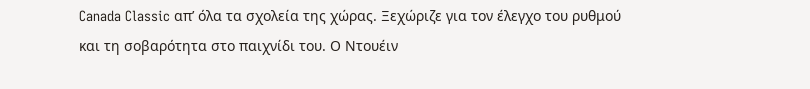Canada Classic απ’ όλα τα σχολεία της χώρας. Ξεχώριζε για τον έλεγχο του ρυθμού και τη σοβαρότητα στο παιχνίδι του. Ο Ντουέιν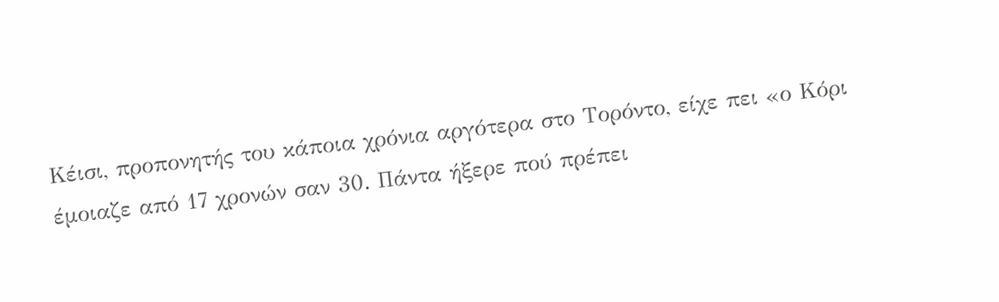Κέισι, προπονητής του κάποια χρόνια αργότερα στο Τορόντο, είχε πει «ο Κόρι έμοιαζε από 17 χρονών σαν 30. Πάντα ήξερε πού πρέπει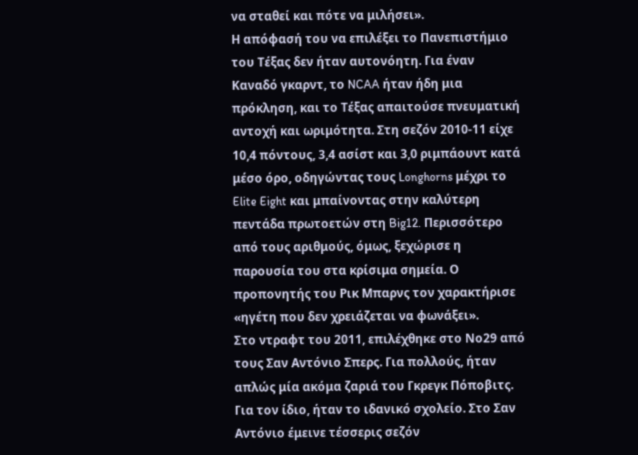να σταθεί και πότε να μιλήσει».
Η απόφασή του να επιλέξει το Πανεπιστήμιο του Τέξας δεν ήταν αυτονόητη. Για έναν Καναδό γκαρντ, το NCAA ήταν ήδη μια πρόκληση, και το Τέξας απαιτούσε πνευματική αντοχή και ωριμότητα. Στη σεζόν 2010-11 είχε 10,4 πόντους, 3,4 ασίστ και 3,0 ριμπάουντ κατά μέσο όρο, οδηγώντας τους Longhorns μέχρι το Elite Eight και μπαίνοντας στην καλύτερη πεντάδα πρωτοετών στη Big12. Περισσότερο από τους αριθμούς, όμως, ξεχώρισε η παρουσία του στα κρίσιμα σημεία. Ο προπονητής του Ρικ Μπαρνς τον χαρακτήρισε «ηγέτη που δεν χρειάζεται να φωνάξει».
Στο ντραφτ του 2011, επιλέχθηκε στο Νο29 από τους Σαν Αντόνιο Σπερς. Για πολλούς, ήταν απλώς μία ακόμα ζαριά του Γκρεγκ Πόποβιτς. Για τον ίδιο, ήταν το ιδανικό σχολείο. Στο Σαν Αντόνιο έμεινε τέσσερις σεζόν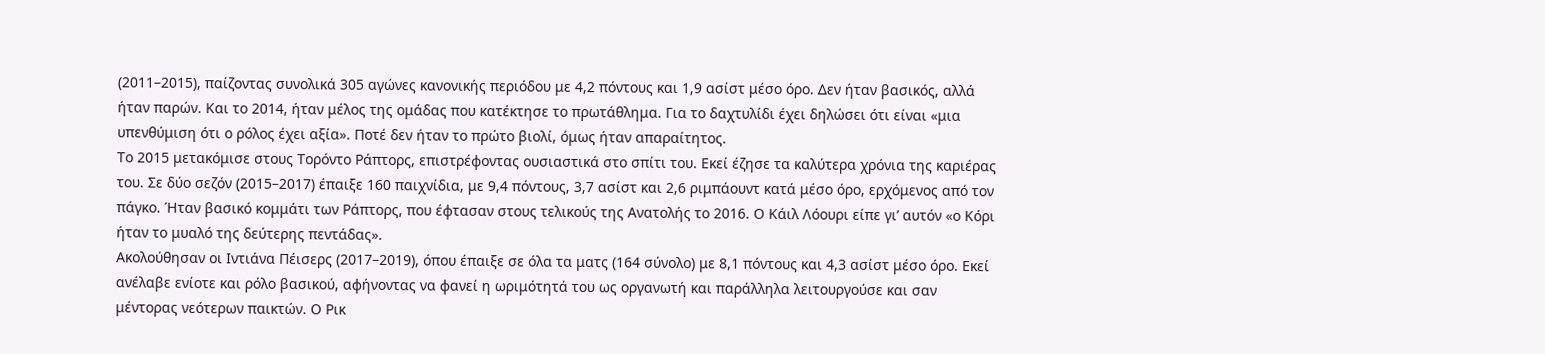(2011–2015), παίζοντας συνολικά 305 αγώνες κανονικής περιόδου με 4,2 πόντους και 1,9 ασίστ μέσο όρο. Δεν ήταν βασικός, αλλά ήταν παρών. Και το 2014, ήταν μέλος της ομάδας που κατέκτησε το πρωτάθλημα. Για το δαχτυλίδι έχει δηλώσει ότι είναι «μια υπενθύμιση ότι ο ρόλος έχει αξία». Ποτέ δεν ήταν το πρώτο βιολί, όμως ήταν απαραίτητος.
Το 2015 μετακόμισε στους Τορόντο Ράπτορς, επιστρέφοντας ουσιαστικά στο σπίτι του. Εκεί έζησε τα καλύτερα χρόνια της καριέρας του. Σε δύο σεζόν (2015–2017) έπαιξε 160 παιχνίδια, με 9,4 πόντους, 3,7 ασίστ και 2,6 ριμπάουντ κατά μέσο όρο, ερχόμενος από τον πάγκο. Ήταν βασικό κομμάτι των Ράπτορς, που έφτασαν στους τελικούς της Ανατολής το 2016. Ο Κάιλ Λόουρι είπε γι’ αυτόν «ο Κόρι ήταν το μυαλό της δεύτερης πεντάδας».
Ακολούθησαν οι Ιντιάνα Πέισερς (2017–2019), όπου έπαιξε σε όλα τα ματς (164 σύνολο) με 8,1 πόντους και 4,3 ασίστ μέσο όρο. Εκεί ανέλαβε ενίοτε και ρόλο βασικού, αφήνοντας να φανεί η ωριμότητά του ως οργανωτή και παράλληλα λειτουργούσε και σαν μέντορας νεότερων παικτών. Ο Ρικ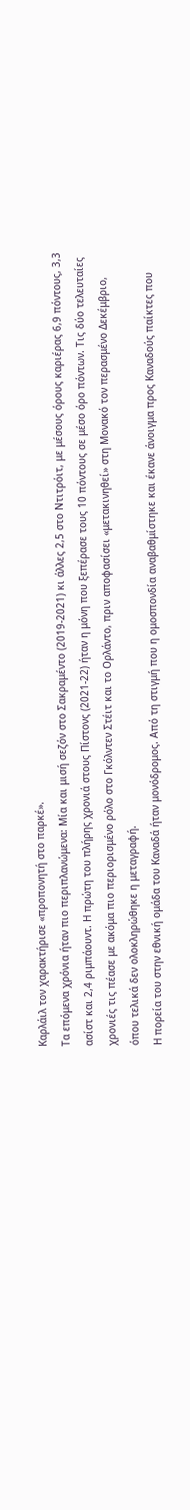Καρλάιλ τον χαρακτήρισε «προπονητή στο παρκέ».
Τα επόμενα χρόνια ήταν πιο περιπλανώμενα: Μία και μισή σεζόν στο Σακραμέντο (2019-2021) κι άλλες 2,5 στο Ντιτρόιτ, με μέσους όρους καριέρας 6,9 πόντους, 3,3 ασίστ και 2,4 ριμπάουντ. Η πρώτη του πλήρης χρονιά στους Πίστονς (2021-22) ήταν η μόνη που ξεπέρασε τους 10 πόντους σε μέσο όρο πόντων. Τις δύο τελευταίες χρονιές τις πέασε με ακόμα πιο περιορισμένο ρόλο στο Γκόλντεν Στέιτ και το Ορλάντο, πριν αποφασίσει «μετακινηθεί» στη Μονακό τον περασμένο Δεκέμβριο, όπου τελικά δεν ολοκληρώθηκε η μεταγραφή.
Η πορεία του στην εθνική ομάδα του Καναδά ήταν μονόδρομος. Από τη στιγμή που η ομοσπονδία αναβαθμίστηκε και έκανε άνοιγμα προς Καναδούς παίκτες που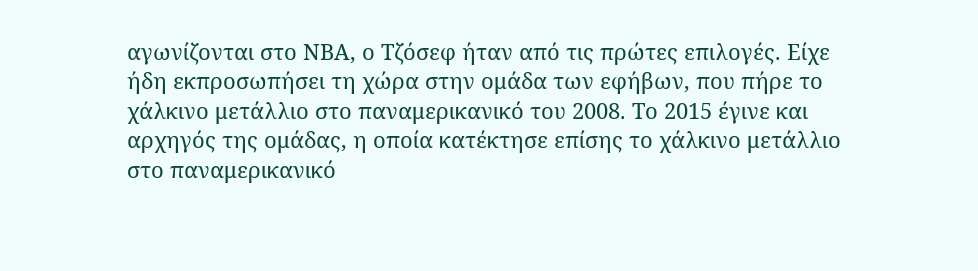αγωνίζονται στο ΝΒΑ, ο Τζόσεφ ήταν από τις πρώτες επιλογές. Είχε ήδη εκπροσωπήσει τη χώρα στην ομάδα των εφήβων, που πήρε το χάλκινο μετάλλιο στο παναμερικανικό του 2008. Το 2015 έγινε και αρχηγός της ομάδας, η οποία κατέκτησε επίσης το χάλκινο μετάλλιο στο παναμερικανικό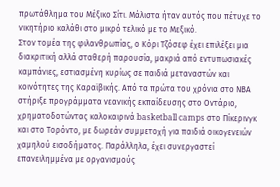πρωτάθλημα του Μέξικο Σίτι. Μάλιστα ήταν αυτός που πέτυχε το νικητήριο καλάθι στο μικρό τελικό με το Μεξικό.
Στον τομέα της φιλανθρωπίας, ο Κόρι Τζόσεφ έχει επιλέξει μια διακριτική αλλά σταθερή παρουσία, μακριά από εντυπωσιακές καμπάνιες, εστιασμένη κυρίως σε παιδιά μεταναστών και κοινότητες της Καραϊβικής. Από τα πρώτα του χρόνια στο ΝΒΑ στήριξε προγράμματα νεανικής εκπαίδευσης στο Οντάριο, χρηματοδοτώντας καλοκαιρινά basketball camps στο Πίκερινγκ και στο Τορόντο, με δωρεάν συμμετοχή για παιδιά οικογενειών χαμηλού εισοδήματος. Παράλληλα, έχει συνεργαστεί επανειλημμένα με οργανισμούς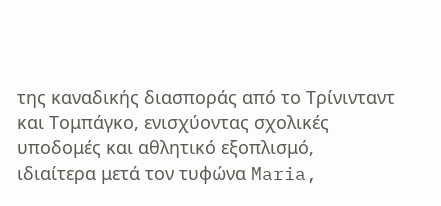της καναδικής διασποράς από το Τρίνινταντ και Τομπάγκο, ενισχύοντας σχολικές υποδομές και αθλητικό εξοπλισμό, ιδιαίτερα μετά τον τυφώνα Maria,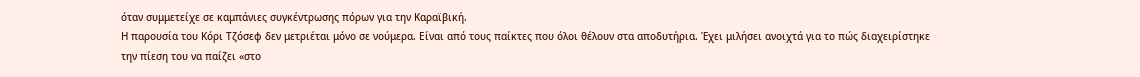όταν συμμετείχε σε καμπάνιες συγκέντρωσης πόρων για την Καραϊβική.
Η παρουσία του Κόρι Τζόσεφ δεν μετριέται μόνο σε νούμερα. Είναι από τους παίκτες που όλοι θέλουν στα αποδυτήρια. Έχει μιλήσει ανοιχτά για το πώς διαχειρίστηκε την πίεση του να παίζει «στο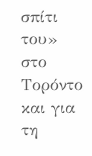σπίτι του» στο Τορόντο και για τη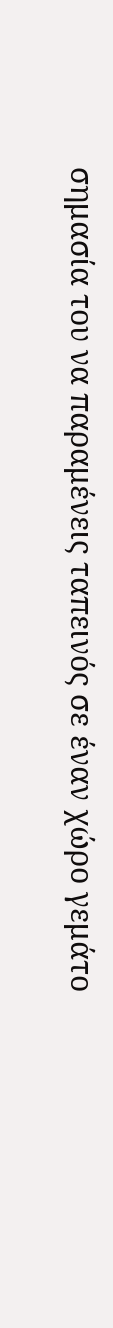σημασία του να παραμένεις ταπεινός σε έναν χώρο γεμάτο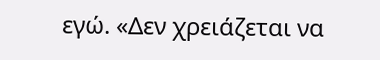εγώ. «Δεν χρειάζεται να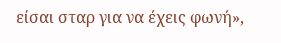είσαι σταρ για να έχεις φωνή»,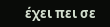έχει πει σε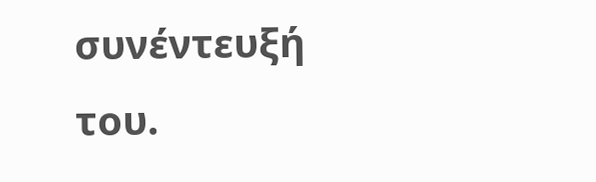συνέντευξή του.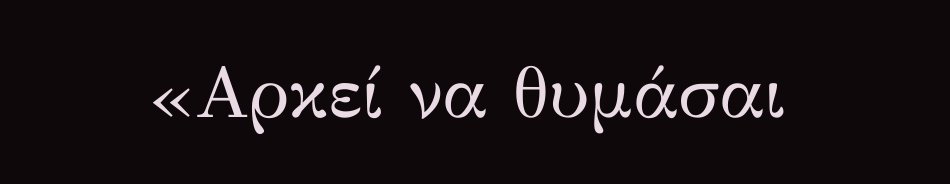«Αρκεί να θυμάσαι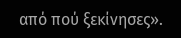από πού ξεκίνησες».